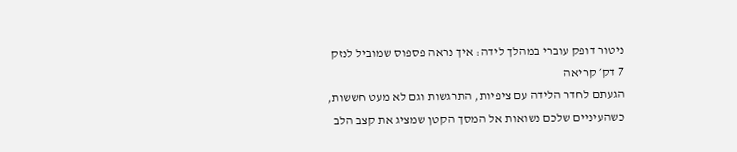ניטור דופק עוברי במהלך לידה: איך נראה פספוס שמוביל לנזק
7 דק׳ קריאה
הגעתם לחדר הלידה עם ציפיות, התרגשות וגם לא מעט חששות, כשהעיניים שלכם נשואות אל המסך הקטן שמציג את קצב הלב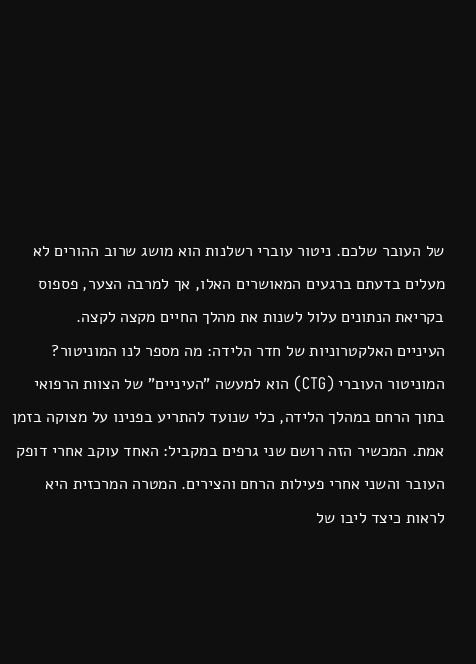של העובר שלכם. ניטור עוברי רשלנות הוא מושג שרוב ההורים לא מעלים בדעתם ברגעים המאושרים האלו, אך למרבה הצער, פספוס בקריאת הנתונים עלול לשנות את מהלך החיים מקצה לקצה.
העיניים האלקטרוניות של חדר הלידה: מה מספר לנו המוניטור?
המוניטור העוברי (CTG) הוא למעשה "העיניים" של הצוות הרפואי בתוך הרחם במהלך הלידה, כלי שנועד להתריע בפנינו על מצוקה בזמן אמת. המכשיר הזה רושם שני גרפים במקביל: האחד עוקב אחרי דופק העובר והשני אחרי פעילות הרחם והצירים. המטרה המרכזית היא לראות כיצד ליבו של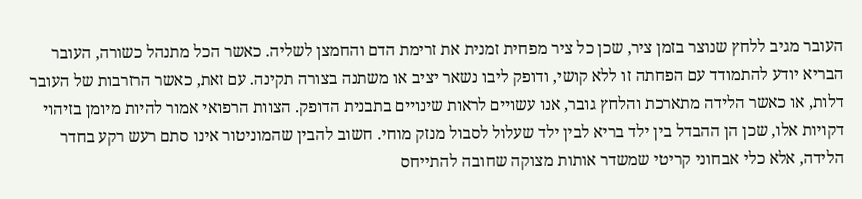העובר מגיב ללחץ שנוצר בזמן ציר, שכן כל ציר מפחית זמנית את זרימת הדם והחמצן לשליה. כאשר הכל מתנהל כשורה, העובר הבריא יודע להתמודד עם הפחתה זו ללא קושי, ודופק ליבו נשאר יציב או משתנה בצורה תקינה. עם זאת, כאשר הרזרבות של העובר דלות, או כאשר הלידה מתארכת והלחץ גובר, אנו עשויים לראות שינויים בתבנית הדופק. הצוות הרפואי אמור להיות מיומן בזיהוי דקויות אלו, שכן הן ההבדל בין ילד בריא לבין ילד שעלול לסבול מנזק מוחי. חשוב להבין שהמוניטור אינו סתם רעש רקע בחדר הלידה, אלא כלי אבחוני קריטי שמשדר אותות מצוקה שחובה להתייחס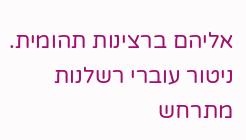אליהם ברצינות תהומית.
ניטור עוברי רשלנות מתרחש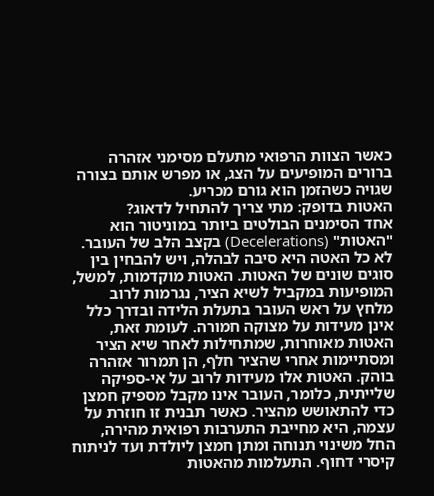כאשר הצוות הרפואי מתעלם מסימני אזהרה ברורים המופיעים על הצג, או מפרש אותם בצורה שגויה כשהזמן הוא גורם מכריע.
האטות בדופק: מתי צריך להתחיל לדאוג?
אחד הסימנים הבולטים ביותר במוניטור הוא "האטות" (Decelerations) בקצב הלב של העובר. לא כל האטה היא סיבה לבהלה, ויש להבחין בין סוגים שונים של האטות. האטות מוקדמות, למשל, המופיעות במקביל לשיא הציר, נגרמות לרוב מלחץ על ראש העובר בתעלת הלידה ובדרך כלל אינן מעידות על מצוקה חמורה. לעומת זאת, האטות מאוחרות, שמתחילות לאחר שיא הציר ומסתיימות אחרי שהציר חלף, הן תמרור אזהרה בוהק. האטות אלו מעידות לרוב על אי-ספיקה שלייתית, כלומר, העובר אינו מקבל מספיק חמצן כדי להתאושש מהציר. כאשר תבנית זו חוזרת על עצמה, היא מחייבת התערבות רפואית מהירה, החל משינוי תנוחה ומתן חמצן ליולדת ועד לניתוח קיסרי דחוף. התעלמות מהאטות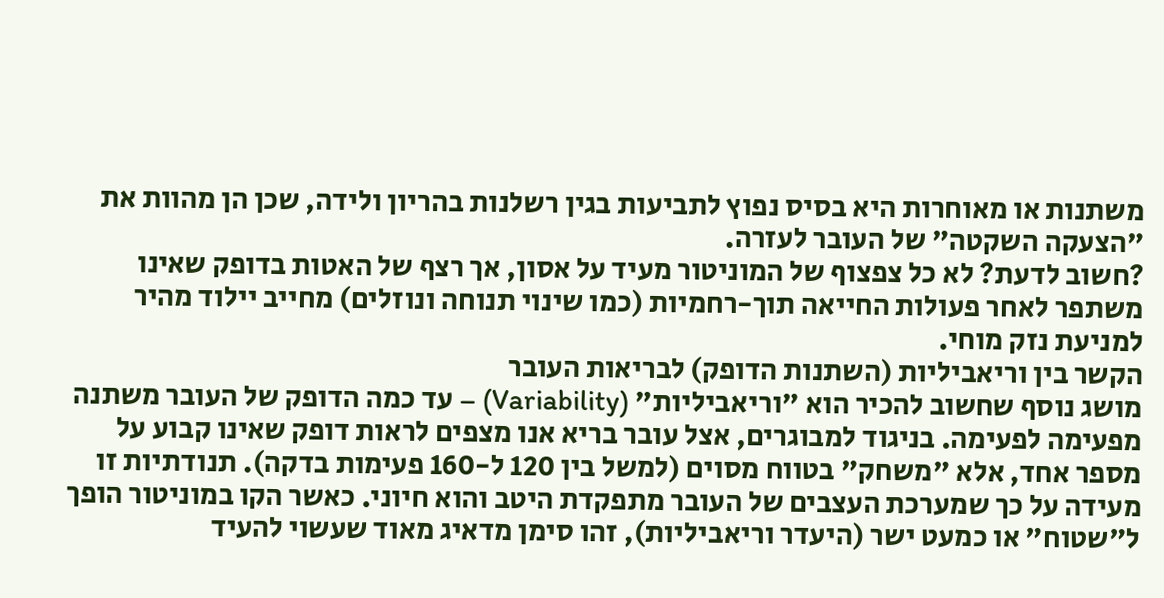משתנות או מאוחרות היא בסיס נפוץ לתביעות בגין רשלנות בהריון ולידה, שכן הן מהוות את "הצעקה השקטה" של העובר לעזרה.
?חשוב לדעת? לא כל צפצוף של המוניטור מעיד על אסון, אך רצף של האטות בדופק שאינו משתפר לאחר פעולות החייאה תוך-רחמיות (כמו שינוי תנוחה ונוזלים) מחייב יילוד מהיר למניעת נזק מוחי.
הקשר בין וריאביליות (השתנות הדופק) לבריאות העובר
מושג נוסף שחשוב להכיר הוא "וריאביליות" (Variability) – עד כמה הדופק של העובר משתנה מפעימה לפעימה. בניגוד למבוגרים, אצל עובר בריא אנו מצפים לראות דופק שאינו קבוע על מספר אחד, אלא "משחק" בטווח מסוים (למשל בין 120 ל-160 פעימות בדקה). תנודתיות זו מעידה על כך שמערכת העצבים של העובר מתפקדת היטב והוא חיוני. כאשר הקו במוניטור הופך ל"שטוח" או כמעט ישר (היעדר וריאביליות), זהו סימן מדאיג מאוד שעשוי להעיד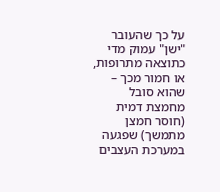על כך שהעובר "ישן" עמוק מדי כתוצאה מתרופות, או חמור מכך – שהוא סובל מחמצת דמית (חוסר חמצן מתמשך) שפגעה במערכת העצבים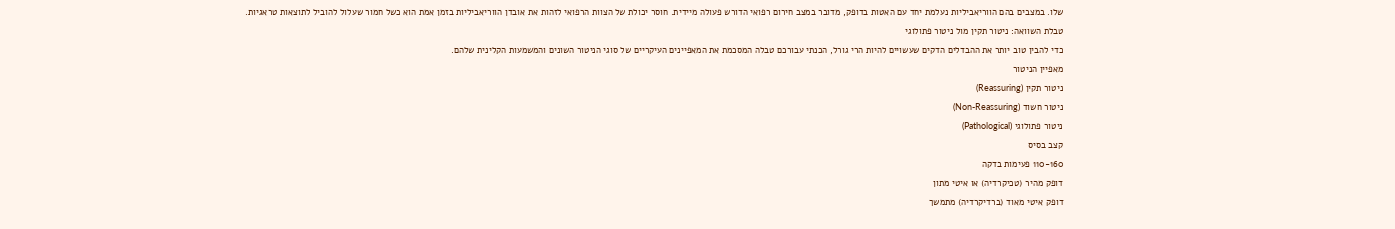שלו. במצבים בהם הווריאביליות נעלמת יחד עם האטות בדופק, מדובר במצב חירום רפואי הדורש פעולה מיידית. חוסר יכולת של הצוות הרפואי לזהות את אובדן הווריאביליות בזמן אמת הוא כשל חמור שעלול להוביל לתוצאות טראגיות.
טבלת השוואה: ניטור תקין מול ניטור פתולוגי
כדי להבין טוב יותר את ההבדלים הדקים שעשויים להיות הרי גורל, הכנתי עבורכם טבלה המסכמת את המאפיינים העיקריים של סוגי הניטור השונים והמשמעות הקלינית שלהם.
מאפיין הניטור
ניטור תקין (Reassuring)
ניטור חשוד (Non-Reassuring)
ניטור פתולוגי (Pathological)
קצב בסיס
110-160 פעימות בדקה
דופק מהיר (טכיקרדיה) או איטי מתון
דופק איטי מאוד (ברדיקרדיה) מתמשך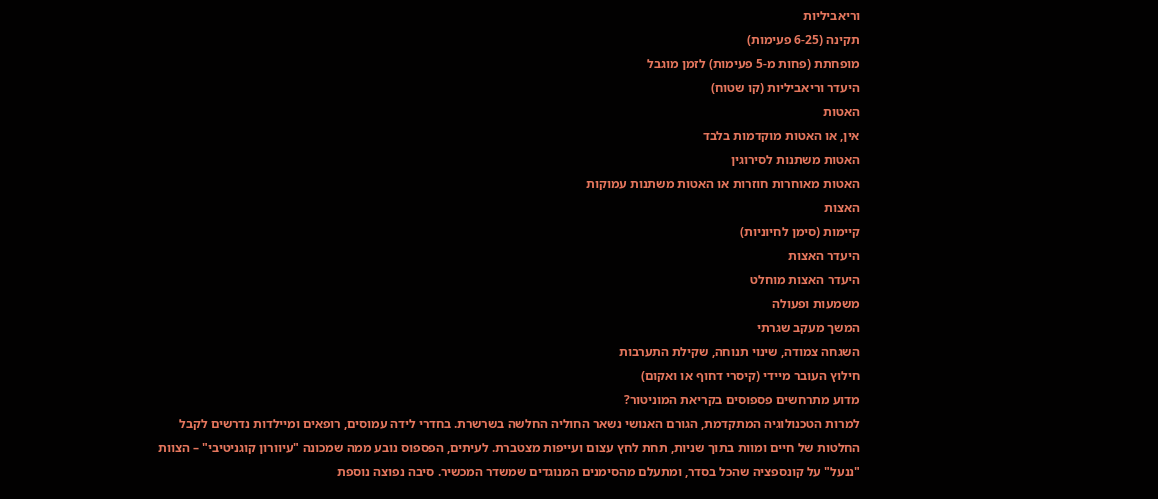וריאביליות
תקינה (6-25 פעימות)
מופחתת (פחות מ-5 פעימות) לזמן מוגבל
היעדר וריאביליות (קו שטוח)
האטות
אין, או האטות מוקדמות בלבד
האטות משתנות לסירוגין
האטות מאוחרות חוזרות או האטות משתנות עמוקות
האצות
קיימות (סימן לחיוניות)
היעדר האצות
היעדר האצות מוחלט
משמעות ופעולה
המשך מעקב שגרתי
השגחה צמודה, שינוי תנוחה, שקילת התערבות
חילוץ העובר מיידי (קיסרי דחוף או ואקום)
מדוע מתרחשים פספוסים בקריאת המוניטור?
למרות הטכנולוגיה המתקדמת, הגורם האנושי נשאר החוליה החלשה בשרשרת. בחדרי לידה עמוסים, רופאים ומיילדות נדרשים לקבל החלטות של חיים ומוות בתוך שניות, תחת לחץ עצום ועייפות מצטברת. לעיתים, הפספוס נובע ממה שמכונה "עיוורון קוגניטיבי" – הצוות "ננעל" על קונספציה שהכל בסדר, ומתעלם מהסימנים המנוגדים שמשדר המכשיר. סיבה נפוצה נוספת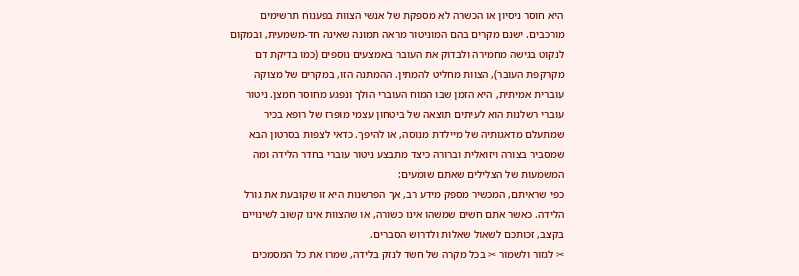היא חוסר ניסיון או הכשרה לא מספקת של אנשי הצוות בפענוח תרשימים מורכבים. ישנם מקרים בהם המוניטור מראה תמונה שאינה חד-משמעית, ובמקום לנקוט בגישה מחמירה ולבדוק את העובר באמצעים נוספים (כמו בדיקת דם מקרקפת העובר), הצוות מחליט להמתין. ההמתנה הזו, במקרים של מצוקה עוברית אמיתית, היא הזמן שבו המוח העוברי הולך ונפגע מחוסר חמצן. ניטור עוברי רשלנות הוא לעיתים תוצאה של ביטחון עצמי מופרז של רופא בכיר שמתעלם מדאגותיה של מיילדת מנוסה, או להיפך. כדאי לצפות בסרטון הבא שמסביר בצורה ויזואלית וברורה כיצד מתבצע ניטור עוברי בחדר הלידה ומה המשמעות של הצלילים שאתם שומעים:
כפי שראיתם, המכשיר מספק מידע רב, אך הפרשנות היא זו שקובעת את גורל הלידה. כאשר אתם חשים שמשהו אינו כשורה, או שהצוות אינו קשוב לשינויים בקצב, זכותכם לשאול שאלות ולדרוש הסברים.
✂ לגזור ולשמור ✂ בכל מקרה של חשד לנזק בלידה, שמרו את כל המסמכים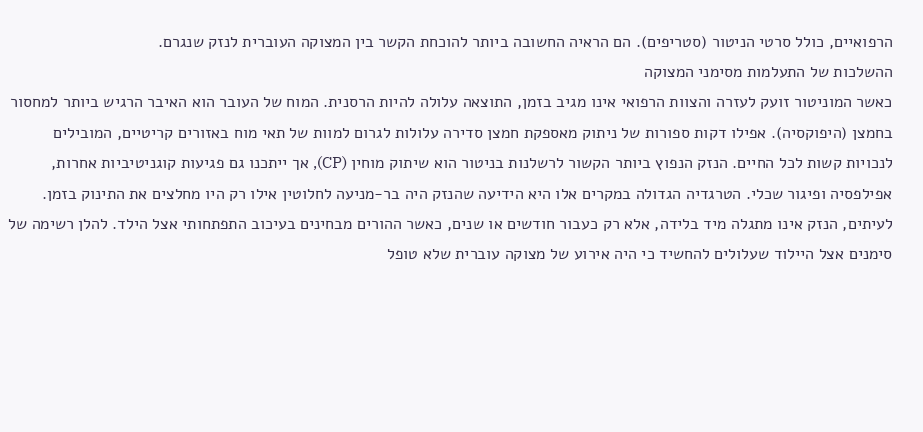הרפואיים, כולל סרטי הניטור (סטריפים). הם הראיה החשובה ביותר להוכחת הקשר בין המצוקה העוברית לנזק שנגרם.
ההשלכות של התעלמות מסימני המצוקה
כאשר המוניטור זועק לעזרה והצוות הרפואי אינו מגיב בזמן, התוצאה עלולה להיות הרסנית. המוח של העובר הוא האיבר הרגיש ביותר למחסור בחמצן (היפוקסיה). אפילו דקות ספורות של ניתוק מאספקת חמצן סדירה עלולות לגרום למוות של תאי מוח באזורים קריטיים, המובילים לנכויות קשות לכל החיים. הנזק הנפוץ ביותר הקשור לרשלנות בניטור הוא שיתוק מוחין (CP), אך ייתכנו גם פגיעות קוגניטיביות אחרות, אפילפסיה ופיגור שכלי. הטרגדיה הגדולה במקרים אלו היא הידיעה שהנזק היה בר-מניעה לחלוטין אילו רק היו מחלצים את התינוק בזמן. לעיתים, הנזק אינו מתגלה מיד בלידה, אלא רק כעבור חודשים או שנים, כאשר ההורים מבחינים בעיכוב התפתחותי אצל הילד. להלן רשימה של סימנים אצל היילוד שעלולים להחשיד כי היה אירוע של מצוקה עוברית שלא טופל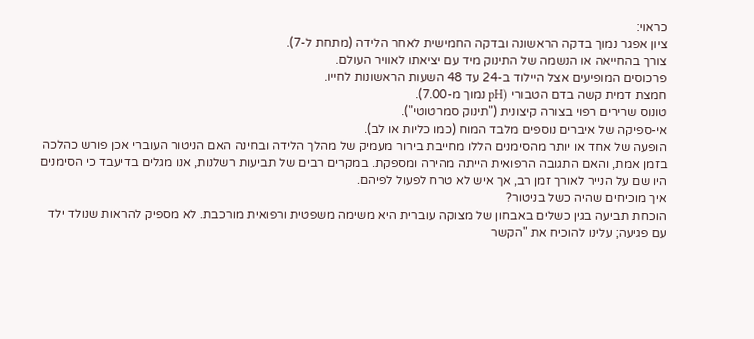כראוי:
ציון אפגר נמוך בדקה הראשונה ובדקה החמישית לאחר הלידה (מתחת ל-7).
צורך בהחייאה או הנשמה של התינוק מיד עם יציאתו לאוויר העולם.
פרכוסים המופיעים אצל היילוד ב-24 עד 48 השעות הראשונות לחייו.
חמצת דמית קשה בדם הטבורי (pH נמוך מ-7.00).
טונוס שרירים רפוי בצורה קיצונית ("תינוק סמרטוטי").
אי-ספיקה של איברים נוספים מלבד המוח (כמו כליות או לב).
הופעה של אחד או יותר מהסימנים הללו מחייבת בירור מעמיק של מהלך הלידה ובחינה האם הניטור העוברי אכן פורש כהלכה בזמן אמת, והאם התגובה הרפואית הייתה מהירה ומספקת. במקרים רבים של תביעות רשלנות, אנו מגלים בדיעבד כי הסימנים היו שם על הנייר לאורך זמן רב, אך איש לא טרח לפעול לפיהם.
איך מוכיחים שהיה כשל בניטור?
הוכחת תביעה בגין כשלים באבחון של מצוקה עוברית היא משימה משפטית ורפואית מורכבת. לא מספיק להראות שנולד ילד עם פגיעה; עלינו להוכיח את "הקשר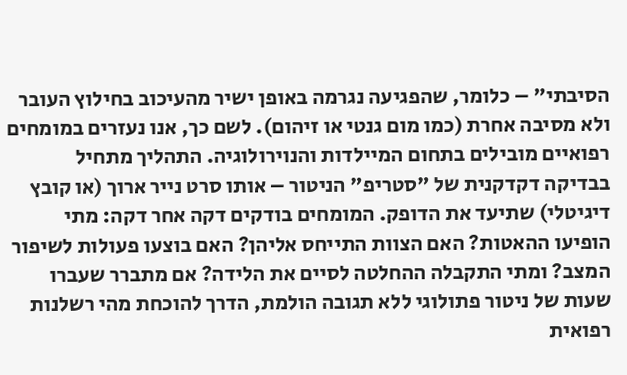הסיבתי" – כלומר, שהפגיעה נגרמה באופן ישיר מהעיכוב בחילוץ העובר ולא מסיבה אחרת (כמו מום גנטי או זיהום). לשם כך, אנו נעזרים במומחים רפואיים מובילים בתחום המיילדות והנוירולוגיה. התהליך מתחיל בבדיקה דקדקנית של "סטריפ" הניטור – אותו סרט נייר ארוך (או קובץ דיגיטלי) שתיעד את הדופק. המומחים בודקים דקה אחר דקה: מתי הופיעו ההאטות? האם הצוות התייחס אליהן? האם בוצעו פעולות לשיפור המצב? ומתי התקבלה ההחלטה לסיים את הלידה? אם מתברר שעברו שעות של ניטור פתולוגי ללא תגובה הולמת, הדרך להוכחת מהי רשלנות רפואית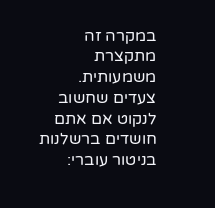במקרה זה מתקצרת משמעותית. צעדים שחשוב לנקוט אם אתם חושדים ברשלנות בניטור עוברי: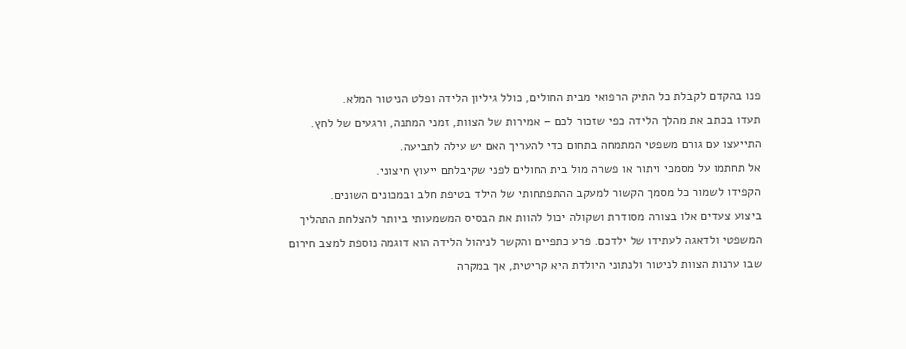פנו בהקדם לקבלת כל התיק הרפואי מבית החולים, כולל גיליון הלידה ופלט הניטור המלא.
תעדו בכתב את מהלך הלידה כפי שזכור לכם – אמירות של הצוות, זמני המתנה, ורגעים של לחץ.
התייעצו עם גורם משפטי המתמחה בתחום כדי להעריך האם יש עילה לתביעה.
אל תחתמו על מסמכי ויתור או פשרה מול בית החולים לפני שקיבלתם ייעוץ חיצוני.
הקפידו לשמור כל מסמך הקשור למעקב ההתפתחותי של הילד בטיפת חלב ובמכונים השונים.
ביצוע צעדים אלו בצורה מסודרת ושקולה יכול להוות את הבסיס המשמעותי ביותר להצלחת התהליך המשפטי ולדאגה לעתידו של ילדכם. פרע כתפיים והקשר לניהול הלידה הוא דוגמה נוספת למצב חירום שבו ערנות הצוות לניטור ולנתוני היולדת היא קריטית, אך במקרה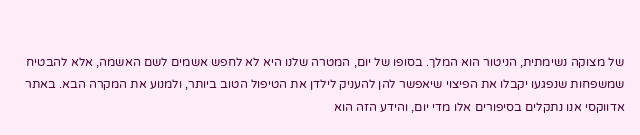של מצוקה נשימתית, הניטור הוא המלך. בסופו של יום, המטרה שלנו היא לא לחפש אשמים לשם האשמה, אלא להבטיח שמשפחות שנפגעו יקבלו את הפיצוי שיאפשר להן להעניק לילדן את הטיפול הטוב ביותר, ולמנוע את המקרה הבא. באתר אדווקסי אנו נתקלים בסיפורים אלו מדי יום, והידע הזה הוא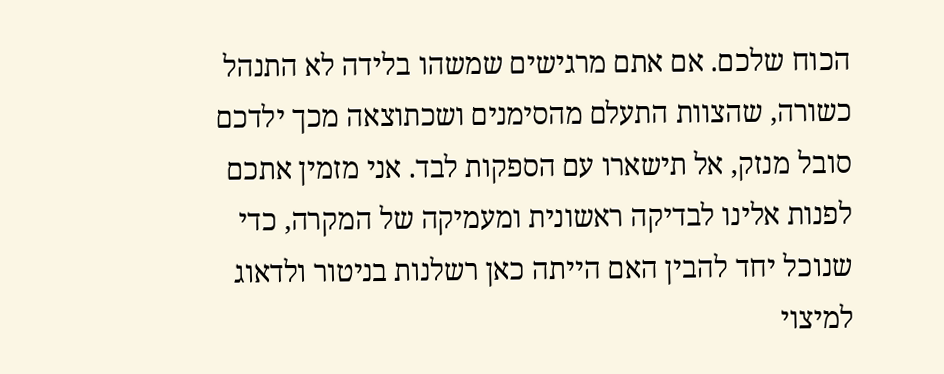הכוח שלכם. אם אתם מרגישים שמשהו בלידה לא התנהל כשורה, שהצוות התעלם מהסימנים ושכתוצאה מכך ילדכם סובל מנזק, אל תישארו עם הספקות לבד. אני מזמין אתכם לפנות אלינו לבדיקה ראשונית ומעמיקה של המקרה, כדי שנוכל יחד להבין האם הייתה כאן רשלנות בניטור ולדאוג למיצוי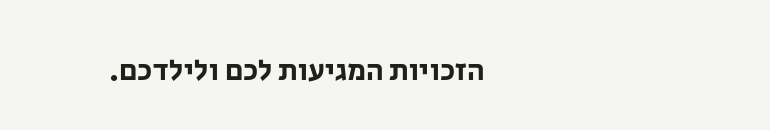הזכויות המגיעות לכם ולילדכם.